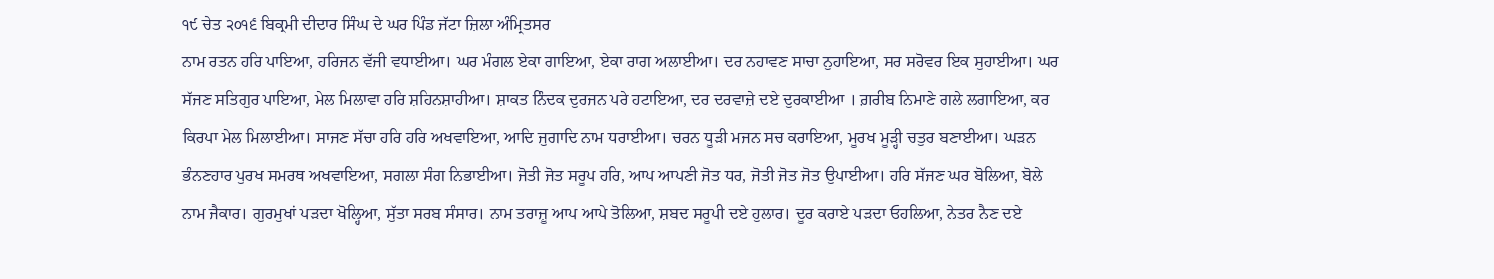੧੯ ਚੇਤ ੨੦੧੬ ਬਿਕ੍ਰਮੀ ਦੀਦਾਰ ਸਿੰਘ ਦੇ ਘਰ ਪਿੰਡ ਜੱਟਾ ਜ਼ਿਲਾ ਅੰਮ੍ਰਿਤਸਰ
ਨਾਮ ਰਤਨ ਹਰਿ ਪਾਇਆ, ਹਰਿਜਨ ਵੱਜੀ ਵਧਾਈਆ। ਘਰ ਮੰਗਲ ਏਕਾ ਗਾਇਆ, ਏਕਾ ਰਾਗ ਅਲਾਈਆ। ਦਰ ਨਹਾਵਣ ਸਾਚਾ ਨੁਹਾਇਆ, ਸਰ ਸਰੋਵਰ ਇਕ ਸੁਹਾਈਆ। ਘਰ ਸੱਜਣ ਸਤਿਗੁਰ ਪਾਇਆ, ਮੇਲ ਮਿਲਾਵਾ ਹਰਿ ਸ਼ਹਿਨਸ਼ਾਹੀਆ। ਸ਼ਾਕਤ ਨਿੰਦਕ ਦੁਰਜਨ ਪਰੇ ਹਟਾਇਆ, ਦਰ ਦਰਵਾਜ਼ੇ ਦਏ ਦੁਰਕਾਈਆ । ਗ਼ਰੀਬ ਨਿਮਾਣੇ ਗਲੇ ਲਗਾਇਆ, ਕਰ ਕਿਰਪਾ ਮੇਲ ਮਿਲਾਈਆ। ਸਾਜਣ ਸੱਚਾ ਹਰਿ ਹਰਿ ਅਖਵਾਇਆ, ਆਦਿ ਜੁਗਾਦਿ ਨਾਮ ਧਰਾਈਆ। ਚਰਨ ਧੂੜੀ ਮਜਨ ਸਚ ਕਰਾਇਆ, ਮੂਰਖ ਮੂੜ੍ਹੀ ਚਤੁਰ ਬਣਾਈਆ। ਘੜਨ ਭੰਨਣਹਾਰ ਪੁਰਖ ਸਮਰਥ ਅਖਵਾਇਆ, ਸਗਲਾ ਸੰਗ ਨਿਭਾਈਆ। ਜੋਤੀ ਜੋਤ ਸਰੂਪ ਹਰਿ, ਆਪ ਆਪਣੀ ਜੋਤ ਧਰ, ਜੋਤੀ ਜੋਤ ਜੋਤ ਉਪਾਈਆ। ਹਰਿ ਸੱਜਣ ਘਰ ਬੋਲਿਆ, ਬੋਲੇ ਨਾਮ ਜੈਕਾਰ। ਗੁਰਮੁਖਾਂ ਪੜਦਾ ਖੋਲ੍ਹਿਆ, ਸੁੱਤਾ ਸਰਬ ਸੰਸਾਰ। ਨਾਮ ਤਰਾਜ਼ੂ ਆਪ ਆਪੇ ਤੋਲਿਆ, ਸ਼ਬਦ ਸਰੂਪੀ ਦਏ ਹੁਲਾਰ। ਦੂਰ ਕਰਾਏ ਪੜਦਾ ਓਹਲਿਆ, ਨੇਤਰ ਨੈਣ ਦਏ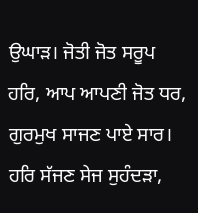ਉਘਾੜ। ਜੋਤੀ ਜੋਤ ਸਰੂਪ ਹਰਿ, ਆਪ ਆਪਣੀ ਜੋਤ ਧਰ, ਗੁਰਮੁਖ ਸਾਜਣ ਪਾਏ ਸਾਰ। ਹਰਿ ਸੱਜਣ ਸੇਜ ਸੁਹੰਦੜਾ,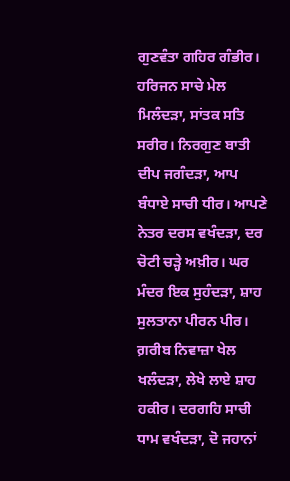ਗੁਣਵੰਤਾ ਗਹਿਰ ਗੰਭੀਰ। ਹਰਿਜਨ ਸਾਚੇ ਮੇਲ ਮਿਲੰਦੜਾ, ਸਾਂਤਕ ਸਤਿ ਸਰੀਰ। ਨਿਰਗੁਣ ਬਾਤੀ ਦੀਪ ਜਗੰਦੜਾ, ਆਪ ਬੰਧਾਏ ਸਾਚੀ ਧੀਰ। ਆਪਣੇ ਨੇਤਰ ਦਰਸ ਵਖੰਦੜਾ, ਦਰ ਚੋਟੀ ਚੜ੍ਹੇ ਅਖ਼ੀਰ। ਘਰ ਮੰਦਰ ਇਕ ਸੁਹੰਦੜਾ, ਸ਼ਾਹ ਸੁਲਤਾਨਾ ਪੀਰਨ ਪੀਰ। ਗ਼ਰੀਬ ਨਿਵਾਜ਼ਾ ਖੇਲ ਖਲੰਦੜਾ, ਲੇਖੇ ਲਾਏ ਸ਼ਾਹ ਹਕੀਰ। ਦਰਗਹਿ ਸਾਚੀ ਧਾਮ ਵਖੰਦੜਾ, ਦੋ ਜਹਾਨਾਂ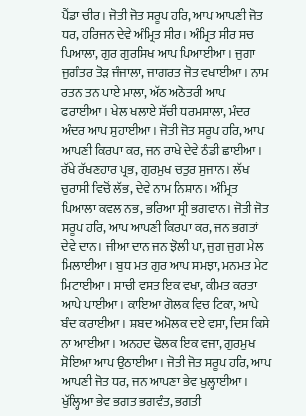ਪੈਂਡਾ ਚੀਰ। ਜੋਤੀ ਜੋਤ ਸਰੂਪ ਹਰਿ, ਆਪ ਆਪਣੀ ਜੋਤ ਧਰ, ਹਰਿਜਨ ਦੇਵੇ ਅੰਮ੍ਰਿਤ ਸੀਰ। ਅੰਮ੍ਰਿਤ ਸੀਰ ਸਚ ਪਿਆਲਾ, ਗੁਰ ਗੁਰਸਿਖ ਆਪ ਪਿਆਈਆ। ਜੁਗਾ ਜੁਗੰਤਰ ਤੋੜ ਜੰਜਾਲਾ, ਜਾਗਰਤ ਜੋਤ ਵਖਾਈਆ। ਨਾਮ ਰਤਨ ਤਨ ਪਾਏ ਮਾਲਾ, ਅੱਠ ਅਠੋਤਰੀ ਆਪ ਫਰਾਈਆ। ਖੇਲ ਖਲਾਏ ਸੱਚੀ ਧਰਮਸਾਲਾ, ਮੰਦਰ ਅੰਦਰ ਆਪ ਸੁਹਾਈਆ। ਜੋਤੀ ਜੋਤ ਸਰੂਪ ਹਰਿ, ਆਪ ਆਪਣੀ ਕਿਰਪਾ ਕਰ, ਜਨ ਰਾਖੇ ਦੇਵੇ ਠੰਡੀ ਛਾਈਆ। ਰੱਖੇ ਰੱਖਣਹਾਰ ਪ੍ਰਭ, ਗੁਰਮੁਖ ਚਤੁਰ ਸੁਜਾਨ। ਲੱਖ ਚੁਰਾਸੀ ਵਿਚੋਂ ਲੱਭ, ਦੇਵੇ ਨਾਮ ਨਿਸ਼ਾਨ। ਅੰਮ੍ਰਿਤ ਪਿਆਲਾ ਕਵਲ ਨਭ, ਭਰਿਆ ਸ੍ਰੀ ਭਗਵਾਨ। ਜੋਤੀ ਜੋਤ ਸਰੂਪ ਹਰਿ, ਆਪ ਆਪਣੀ ਕਿਰਪਾ ਕਰ, ਜਨ ਭਗਤਾਂ ਦੇਵੇ ਦਾਨ। ਜੀਆ ਦਾਨ ਜਨ ਝੋਲੀ ਪਾ, ਜੁਗ ਜੁਗ ਮੇਲ ਮਿਲਾਈਆ। ਬੁਧ ਮਤ ਗੁਰ ਆਪ ਸਮਝਾ, ਮਨਮਤ ਮੇਟ ਮਿਟਾਈਆ। ਸਾਚੀ ਵਸਤ ਇਕ ਵਖਾ, ਕੀਮਤ ਕਰਤਾ ਆਪੇ ਪਾਈਆ। ਕਾਇਆ ਗੋਲਕ ਵਿਚ ਟਿਕਾ, ਆਪੇ ਬੰਦ ਕਰਾਈਆ। ਸ਼ਬਦ ਅਮੋਲਕ ਦਏ ਵਸਾ, ਦਿਸ ਕਿਸੇ ਨਾ ਆਈਆ। ਅਨਹਦ ਢੋਲਕ ਇਕ ਵਜਾ, ਗੁਰਮੁਖ ਸੋਇਆ ਆਪ ਉਠਾਈਆ। ਜੋਤੀ ਜੋਤ ਸਰੂਪ ਹਰਿ, ਆਪ ਆਪਣੀ ਜੋਤ ਧਰ, ਜਨ ਆਪਣਾ ਭੇਵ ਖੁਲ੍ਹਾਈਆ। ਖੁੱਲ੍ਹਿਆ ਭੇਵ ਭਗਤ ਭਗਵੰਤ, ਭਗਤੀ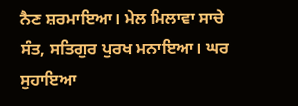ਨੈਣ ਸ਼ਰਮਾਇਆ। ਮੇਲ ਮਿਲਾਵਾ ਸਾਚੇ ਸੰਤ, ਸਤਿਗੁਰ ਪੁਰਖ ਮਨਾਇਆ। ਘਰ ਸੁਹਾਇਆ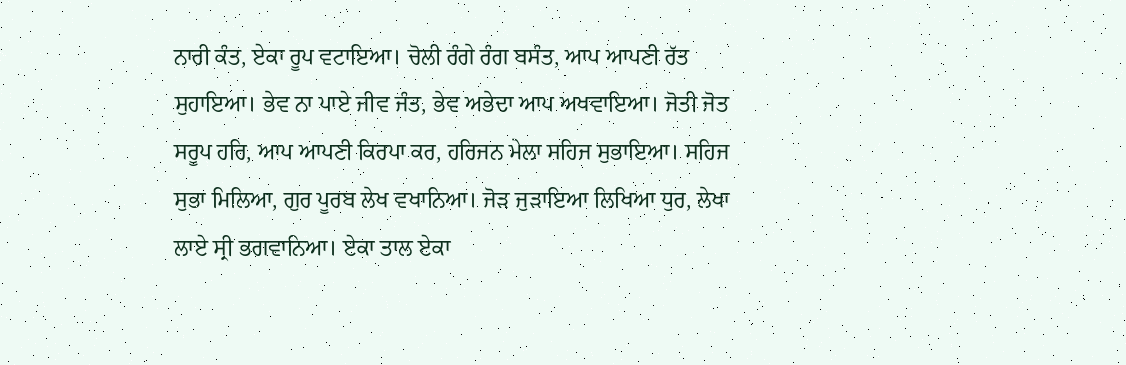ਨਾਰੀ ਕੰਤ, ਏਕਾ ਰੂਪ ਵਟਾਇਆ। ਚੋਲੀ ਰੰਗੇ ਰੰਗ ਬਸੰਤ, ਆਪ ਆਪਣੀ ਰੱਤ ਸੁਹਾਇਆ। ਭੇਵ ਨਾ ਪਾਏ ਜੀਵ ਜੰਤ, ਭੇਵ ਅਭੇਦਾ ਆਪ ਅਖਵਾਇਆ। ਜੋਤੀ ਜੋਤ ਸਰੂਪ ਹਰਿ, ਆਪ ਆਪਣੀ ਕਿਰਪਾ ਕਰ, ਹਰਿਜਨ ਮੇਲਾ ਸਹਿਜ ਸੁਭਾਇਆ। ਸਹਿਜ ਸੁਭਾ ਮਿਲਿਆ, ਗੁਰ ਪੂਰਬ ਲੇਖ ਵਖਾਨਿਆ। ਜੋੜ ਜੁੜਾਇਆ ਲਿਖਿਆ ਧੁਰ, ਲੇਖਾ ਲਾਏ ਸ੍ਰੀ ਭਗਵਾਨਿਆ। ਏਕਾ ਤਾਲ ਏਕਾ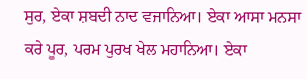ਸੁਰ, ਏਕਾ ਸ਼ਬਦੀ ਨਾਦ ਵਜਾਨਿਆ। ਏਕਾ ਆਸਾ ਮਨਸਾ ਕਰੇ ਪੂਰ, ਪਰਮ ਪੁਰਖ ਖੇਲ ਮਹਾਨਿਆ। ਏਕਾ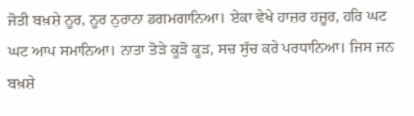ਜੋਤੀ ਬਖ਼ਸ਼ੇ ਨੂਰ, ਨੂਰ ਨੁਰਾਨਾ ਡਗਮਗਾਨਿਆ। ਏਕਾ ਵੇਖੇ ਹਾਜ਼ਰ ਹਜ਼ੂਰ, ਹਰਿ ਘਟ ਘਟ ਆਪ ਸਮਾਨਿਆ। ਨਾਤਾ ਤੋੜੇ ਕੂੜੋ ਕੂੜ, ਸਚ ਸੁੱਚ ਕਰੇ ਪਰਧਾਨਿਆ। ਜਿਸ ਜਨ ਬਖ਼ਸ਼ੇ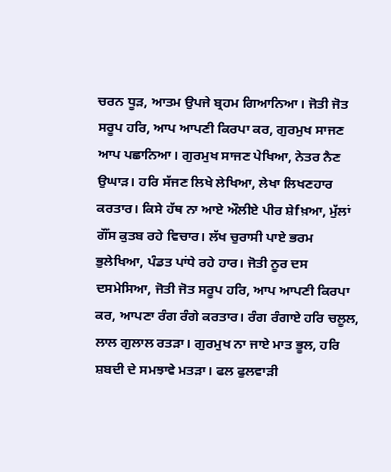ਚਰਨ ਧੂੜ, ਆਤਮ ਉਪਜੇ ਬ੍ਰਹਮ ਗਿਆਨਿਆ। ਜੋਤੀ ਜੋਤ ਸਰੂਪ ਹਰਿ, ਆਪ ਆਪਣੀ ਕਿਰਪਾ ਕਰ, ਗੁਰਮੁਖ ਸਾਜਣ ਆਪ ਪਛਾਨਿਆ। ਗੁਰਮੁਖ ਸਾਜਣ ਪੇਖਿਆ, ਨੇਤਰ ਨੈਣ ਉਘਾੜ। ਹਰਿ ਸੱਜਣ ਲਿਖੇ ਲੇਖਿਆ, ਲੇਖਾ ਲਿਖਣਹਾਰ ਕਰਤਾਰ। ਕਿਸੇ ਹੱਥ ਨਾ ਆਏ ਔਲੀਏ ਪੀਰ ਸ਼ੇfਖ਼ਆ, ਮੁੱਲਾਂ ਗੌਂਸ ਕੁਤਬ ਰਹੇ ਵਿਚਾਰ। ਲੱਖ ਚੁਰਾਸੀ ਪਾਏ ਭਰਮ ਭੁਲੇਖਿਆ, ਪੰਡਤ ਪਾਂਧੇ ਰਹੇ ਹਾਰ। ਜੋਤੀ ਨੂਰ ਦਸ ਦਸਮੇਸਿਆ, ਜੋਤੀ ਜੋਤ ਸਰੂਪ ਹਰਿ, ਆਪ ਆਪਣੀ ਕਿਰਪਾ ਕਰ, ਆਪਣਾ ਰੰਗ ਰੰਗੇ ਕਰਤਾਰ। ਰੰਗ ਰੰਗਾਏ ਹਰਿ ਚਲੂਲ, ਲਾਲ ਗੁਲਾਲ ਰਤੜਾ। ਗੁਰਮੁਖ ਨਾ ਜਾਏ ਮਾਤ ਭੂਲ, ਹਰਿ ਸ਼ਬਦੀ ਦੇ ਸਮਝਾਵੇ ਮਤੜਾ। ਫਲ ਫੁਲਵਾੜੀ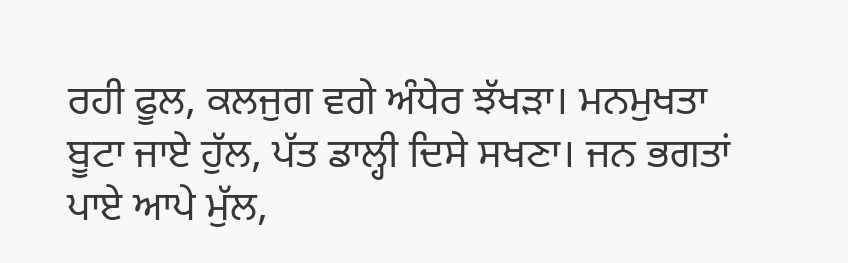ਰਹੀ ਫੂਲ, ਕਲਜੁਗ ਵਗੇ ਅੰਧੇਰ ਝੱਖੜਾ। ਮਨਮੁਖਤਾ ਬੂਟਾ ਜਾਏ ਹੁੱਲ, ਪੱਤ ਡਾਲ੍ਹੀ ਦਿਸੇ ਸਖਣਾ। ਜਨ ਭਗਤਾਂ ਪਾਏ ਆਪੇ ਮੁੱਲ,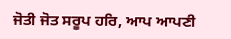ਜੋਤੀ ਜੋਤ ਸਰੂਪ ਹਰਿ, ਆਪ ਆਪਣੀ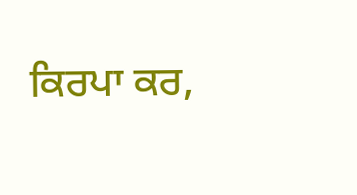ਕਿਰਪਾ ਕਰ,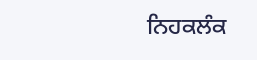ਨਿਹਕਲੰਕ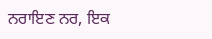ਨਰਾਇਣ ਨਰ, ਇਕ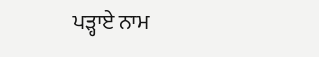ਪੜ੍ਹਾਏ ਨਾਮ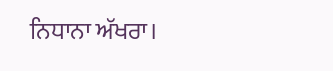ਨਿਧਾਨਾ ਅੱਖਰਾ।